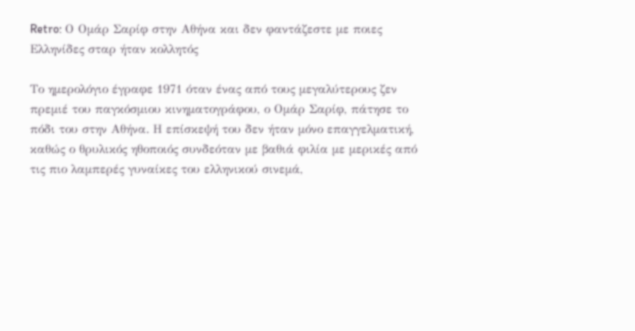Retro: Ο Ομάρ Σαρίφ στην Αθήνα και δεν φαντάζεστε με ποιες Ελληνίδες σταρ ήταν κολλητός

Το ημερολόγιο έγραφε 1971 όταν ένας από τους μεγαλύτερους ζεν πρεμιέ του παγκόσμιου κινηματογράφου, ο Ομάρ Σαρίφ, πάτησε το πόδι του στην Αθήνα. Η επίσκεψή του δεν ήταν μόνο επαγγελματική, καθώς ο θρυλικός ηθοποιός συνδεόταν με βαθιά φιλία με μερικές από τις πιο λαμπερές γυναίκες του ελληνικού σινεμά,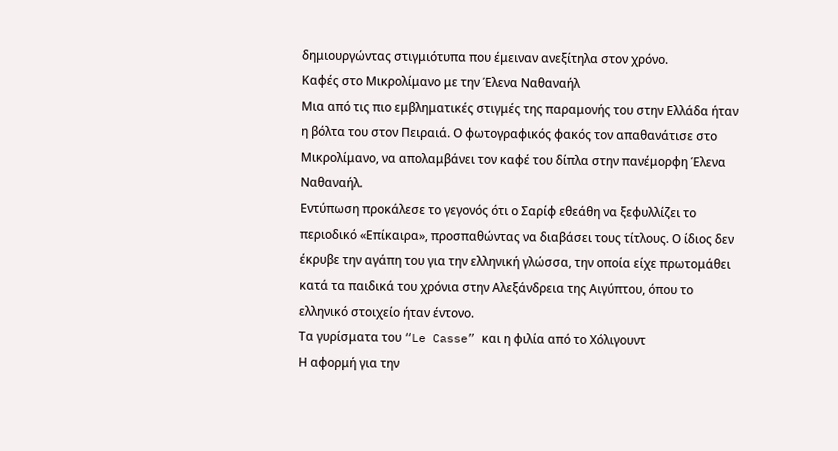δημιουργώντας στιγμιότυπα που έμειναν ανεξίτηλα στον χρόνο.
Καφές στο Μικρολίμανο με την Έλενα Ναθαναήλ
Μια από τις πιο εμβληματικές στιγμές της παραμονής του στην Ελλάδα ήταν η βόλτα του στον Πειραιά. Ο φωτογραφικός φακός τον απαθανάτισε στο Μικρολίμανο, να απολαμβάνει τον καφέ του δίπλα στην πανέμορφη Έλενα Ναθαναήλ.
Εντύπωση προκάλεσε το γεγονός ότι ο Σαρίφ εθεάθη να ξεφυλλίζει το περιοδικό «Επίκαιρα», προσπαθώντας να διαβάσει τους τίτλους. Ο ίδιος δεν έκρυβε την αγάπη του για την ελληνική γλώσσα, την οποία είχε πρωτομάθει κατά τα παιδικά του χρόνια στην Αλεξάνδρεια της Αιγύπτου, όπου το ελληνικό στοιχείο ήταν έντονο.
Τα γυρίσματα του “Le Casse” και η φιλία από το Χόλιγουντ
Η αφορμή για την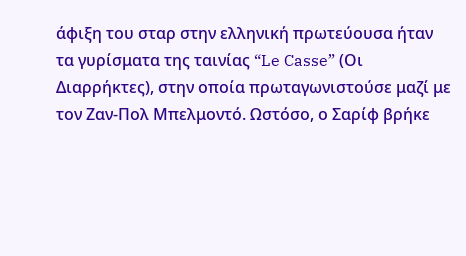άφιξη του σταρ στην ελληνική πρωτεύουσα ήταν τα γυρίσματα της ταινίας “Le Casse” (Οι Διαρρήκτες), στην οποία πρωταγωνιστούσε μαζί με τον Ζαν-Πολ Μπελμοντό. Ωστόσο, ο Σαρίφ βρήκε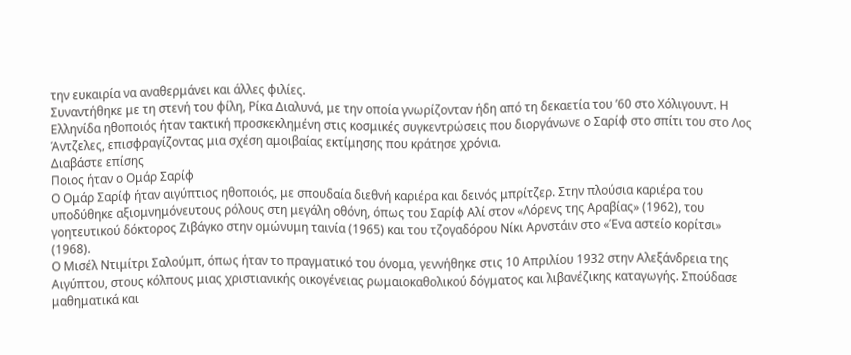την ευκαιρία να αναθερμάνει και άλλες φιλίες.
Συναντήθηκε με τη στενή του φίλη, Ρίκα Διαλυνά, με την οποία γνωρίζονταν ήδη από τη δεκαετία του ’60 στο Χόλιγουντ. Η Ελληνίδα ηθοποιός ήταν τακτική προσκεκλημένη στις κοσμικές συγκεντρώσεις που διοργάνωνε ο Σαρίφ στο σπίτι του στο Λος Άντζελες, επισφραγίζοντας μια σχέση αμοιβαίας εκτίμησης που κράτησε χρόνια.
Διαβάστε επίσης
Ποιος ήταν ο Ομάρ Σαρίφ
Ο Ομάρ Σαρίφ ήταν αιγύπτιος ηθοποιός, με σπουδαία διεθνή καριέρα και δεινός μπρίτζερ. Στην πλούσια καριέρα του υποδύθηκε αξιομνημόνευτους ρόλους στη μεγάλη οθόνη, όπως του Σαρίφ Αλί στον «Λόρενς της Αραβίας» (1962), του γοητευτικού δόκτορος Ζιβάγκο στην ομώνυμη ταινία (1965) και του τζογαδόρου Νίκι Αρνστάιν στο «Ένα αστείο κορίτσι» (1968).
Ο Μισέλ Ντιμίτρι Σαλούμπ, όπως ήταν το πραγματικό του όνομα, γεννήθηκε στις 10 Απριλίου 1932 στην Αλεξάνδρεια της Αιγύπτου, στους κόλπους μιας χριστιανικής οικογένειας ρωμαιοκαθολικού δόγματος και λιβανέζικης καταγωγής. Σπούδασε μαθηματικά και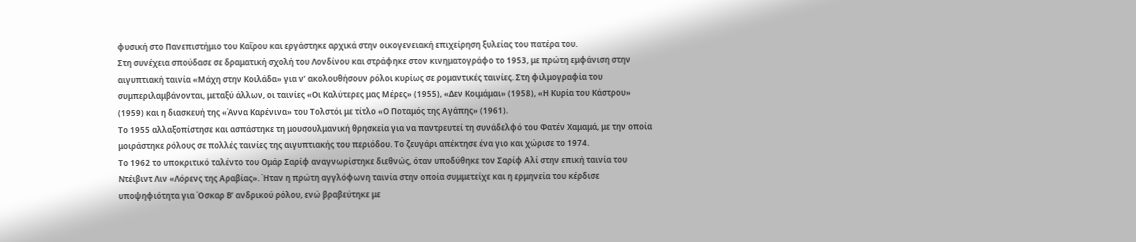φυσική στο Πανεπιστήμιο του Καΐρου και εργάστηκε αρχικά στην οικογενειακή επιχείρηση ξυλείας του πατέρα του.
Στη συνέχεια σπούδασε σε δραματική σχολή του Λονδίνου και στράφηκε στον κινηματογράφο το 1953, με πρώτη εμφάνιση στην αιγυπτιακή ταινία «Μάχη στην Κοιλάδα» για ν’ ακολουθήσουν ρόλοι κυρίως σε ρομαντικές ταινίες. Στη φιλμογραφία του συμπεριλαμβάνονται, μεταξύ άλλων, οι ταινίες «Οι Καλύτερες μας Μέρες» (1955), «Δεν Κοιμάμαι» (1958), «Η Κυρία του Κάστρου» (1959) και η διασκευή της «Άννα Καρένινα» του Τολστόι με τίτλο «Ο Ποταμός της Αγάπης» (1961).
Το 1955 αλλαξοπίστησε και ασπάστηκε τη μουσουλμανική θρησκεία για να παντρευτεί τη συνάδελφό του Φατέν Χαμαμά, με την οποία μοιράστηκε ρόλους σε πολλές ταινίες της αιγυπτιακής του περιόδου. Το ζευγάρι απέκτησε ένα γιο και χώρισε το 1974.
Το 1962 το υποκριτικό ταλέντο του Ομάρ Σαρίφ αναγνωρίστηκε διεθνώς, όταν υποδύθηκε τον Σαρίφ Αλί στην επική ταινία του Ντέιβιντ Λιν «Λόρενς της Αραβίας». Ήταν η πρώτη αγγλόφωνη ταινία στην οποία συμμετείχε και η ερμηνεία του κέρδισε υποψηφιότητα για Όσκαρ Β’ ανδρικού ρόλου, ενώ βραβεύτηκε με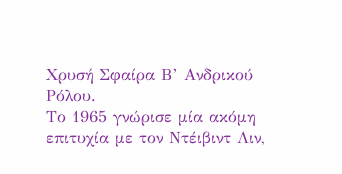Χρυσή Σφαίρα Β’ Ανδρικού Ρόλου.
Το 1965 γνώρισε μία ακόμη επιτυχία με τον Ντέιβιντ Λιν,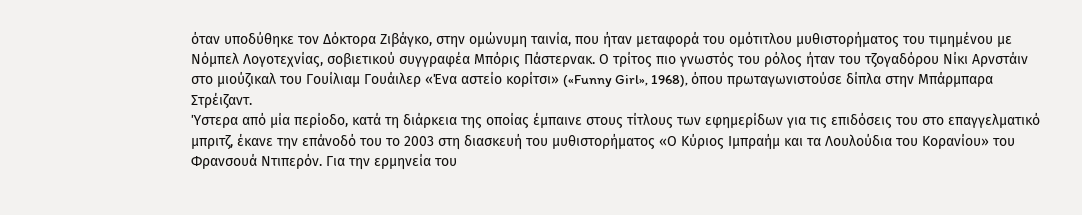όταν υποδύθηκε τον Δόκτορα Ζιβάγκο, στην ομώνυμη ταινία, που ήταν μεταφορά του ομότιτλου μυθιστορήματος του τιμημένου με Νόμπελ Λογοτεχνίας, σοβιετικού συγγραφέα Μπόρις Πάστερνακ. Ο τρίτος πιο γνωστός του ρόλος ήταν του τζογαδόρου Νίκι Αρνστάιν στο μιούζικαλ του Γουίλιαμ Γουάιλερ «Ένα αστείο κορίτσι» («Funny Girl», 1968), όπου πρωταγωνιστούσε δίπλα στην Μπάρμπαρα Στρέιζαντ.
Ύστερα από μία περίοδο, κατά τη διάρκεια της οποίας έμπαινε στους τίτλους των εφημερίδων για τις επιδόσεις του στο επαγγελματικό μπριτζ, έκανε την επάνοδό του το 2003 στη διασκευή του μυθιστορήματος «Ο Κύριος Ιμπραήμ και τα Λουλούδια του Κορανίου» του Φρανσουά Ντιπερόν. Για την ερμηνεία του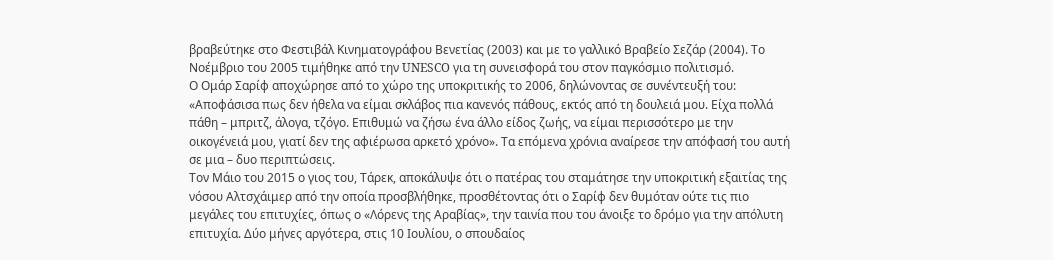βραβεύτηκε στο Φεστιβάλ Κινηματογράφου Βενετίας (2003) και με το γαλλικό Βραβείο Σεζάρ (2004). Το Νοέμβριο του 2005 τιμήθηκε από την UNESCO για τη συνεισφορά του στον παγκόσμιο πολιτισμό.
Ο Ομάρ Σαρίφ αποχώρησε από το χώρο της υποκριτικής το 2006, δηλώνοντας σε συνέντευξή του: «Αποφάσισα πως δεν ήθελα να είμαι σκλάβος πια κανενός πάθους, εκτός από τη δουλειά μου. Είχα πολλά πάθη – μπριτζ, άλογα, τζόγο. Επιθυμώ να ζήσω ένα άλλο είδος ζωής, να είμαι περισσότερο με την οικογένειά μου, γιατί δεν της αφιέρωσα αρκετό χρόνο». Τα επόμενα χρόνια αναίρεσε την απόφασή του αυτή σε μια – δυο περιπτώσεις.
Τον Μάιο του 2015 ο γιος του, Τάρεκ, αποκάλυψε ότι ο πατέρας του σταμάτησε την υποκριτική εξαιτίας της νόσου Αλτσχάιμερ από την οποία προσβλήθηκε, προσθέτοντας ότι ο Σαρίφ δεν θυμόταν ούτε τις πιο μεγάλες του επιτυχίες, όπως ο «Λόρενς της Αραβίας», την ταινία που του άνοιξε το δρόμο για την απόλυτη επιτυχία. Δύο μήνες αργότερα, στις 10 Ιουλίου, ο σπουδαίος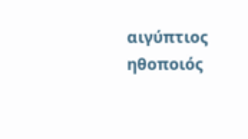αιγύπτιος ηθοποιός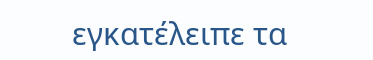εγκατέλειπε τα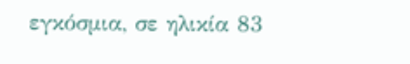εγκόσμια, σε ηλικία 83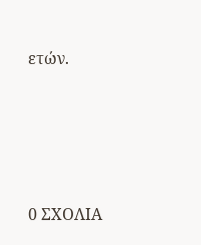ετών.






0 ΣΧΟΛΙΑ